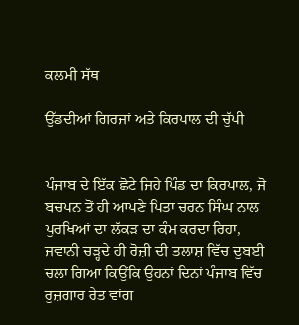ਕਲਮੀ ਸੱਥ

ਉੱਡਦੀਆਂ ਗਿਰਜਾਂ ਅਤੇ ਕਿਰਪਾਲ ਦੀ ਚੁੱਪੀ


ਪੰਜਾਬ ਦੇ ਇੱਕ ਛੋਟੇ ਜਿਹੇ ਪਿੰਡ ਦਾ ਕਿਰਪਾਲ, ਜੋ ਬਚਪਨ ਤੋਂ ਹੀ ਆਪਣੇ ਪਿਤਾ ਚਰਨ ਸਿੰਘ ਨਾਲ ਪੁਰਖਿਆਂ ਦਾ ਲੱਕੜ ਦਾ ਕੰਮ ਕਰਦਾ ਰਿਹਾ, ਜਵਾਨੀ ਚੜ੍ਹਦੇ ਹੀ ਰੋਜ਼ੀ ਦੀ ਤਲਾਸ਼ ਵਿੱਚ ਦੁਬਈ ਚਲਾ ਗਿਆ ਕਿਉਂਕਿ ਉਹਨਾਂ ਦਿਨਾਂ ਪੰਜਾਬ ਵਿੱਚ ਰੁਜ਼ਗਾਰ ਰੇਤ ਵਾਂਗ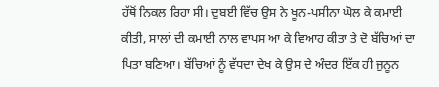ਹੱਥੋਂ ਨਿਕਲ ਰਿਹਾ ਸੀ। ਦੁਬਈ ਵਿੱਚ ਉਸ ਨੇ ਖੂਨ-ਪਸੀਨਾ ਘੋਲ ਕੇ ਕਮਾਈ ਕੀਤੀ, ਸਾਲਾਂ ਦੀ ਕਮਾਈ ਨਾਲ ਵਾਪਸ ਆ ਕੇ ਵਿਆਹ ਕੀਤਾ ਤੇ ਦੋ ਬੱਚਿਆਂ ਦਾ ਪਿਤਾ ਬਣਿਆ। ਬੱਚਿਆਂ ਨੂੰ ਵੱਧਦਾ ਦੇਖ ਕੇ ਉਸ ਦੇ ਅੰਦਰ ਇੱਕ ਹੀ ਜੁਨੂਨ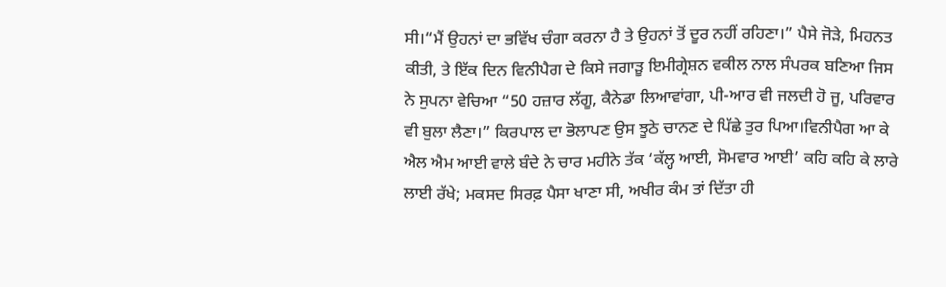ਸੀ।“ਮੈਂ ਉਹਨਾਂ ਦਾ ਭਵਿੱਖ ਚੰਗਾ ਕਰਨਾ ਹੈ ਤੇ ਉਹਨਾਂ ਤੋਂ ਦੂਰ ਨਹੀਂ ਰਹਿਣਾ।” ਪੈਸੇ ਜੋੜੇ, ਮਿਹਨਤ ਕੀਤੀ, ਤੇ ਇੱਕ ਦਿਨ ਵਿਨੀਪੈਗ ਦੇ ਕਿਸੇ ਜਗਾੜੂ ਇਮੀਗ੍ਰੇਸ਼ਨ ਵਕੀਲ ਨਾਲ ਸੰਪਰਕ ਬਣਿਆ ਜਿਸ ਨੇ ਸੁਪਨਾ ਵੇਚਿਆ “50 ਹਜ਼ਾਰ ਲੱਗੂ, ਕੈਨੇਡਾ ਲਿਆਵਾਂਗਾ, ਪੀ-ਆਰ ਵੀ ਜਲਦੀ ਹੋ ਜੂ, ਪਰਿਵਾਰ ਵੀ ਬੁਲਾ ਲੈਣਾ।” ਕਿਰਪਾਲ ਦਾ ਭੋਲਾਪਣ ਉਸ ਝੂਠੇ ਚਾਨਣ ਦੇ ਪਿੱਛੇ ਤੁਰ ਪਿਆ।ਵਿਨੀਪੈਗ ਆ ਕੇ ਐਲ ਐਮ ਆਈ ਵਾਲੇ ਬੰਦੇ ਨੇ ਚਾਰ ਮਹੀਨੇ ਤੱਕ ‘ਕੱਲ੍ਹ ਆਈ, ਸੋਮਵਾਰ ਆਈ’ ਕਹਿ ਕਹਿ ਕੇ ਲਾਰੇ ਲਾਈ ਰੱਖੇ; ਮਕਸਦ ਸਿਰਫ਼ ਪੈਸਾ ਖਾਣਾ ਸੀ, ਅਖੀਰ ਕੰਮ ਤਾਂ ਦਿੱਤਾ ਹੀ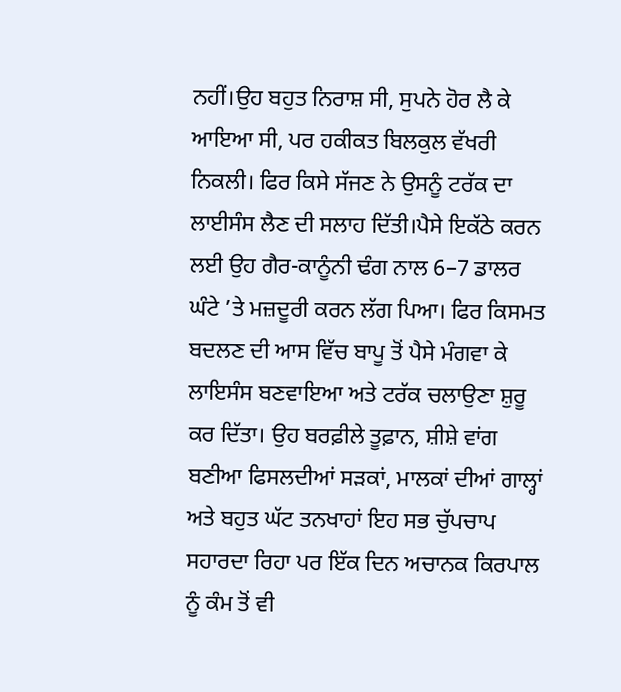ਨਹੀਂ।ਉਹ ਬਹੁਤ ਨਿਰਾਸ਼ ਸੀ, ਸੁਪਨੇ ਹੋਰ ਲੈ ਕੇ ਆਇਆ ਸੀ, ਪਰ ਹਕੀਕਤ ਬਿਲਕੁਲ ਵੱਖਰੀ ਨਿਕਲੀ। ਫਿਰ ਕਿਸੇ ਸੱਜਣ ਨੇ ਉਸਨੂੰ ਟਰੱਕ ਦਾ ਲਾਈਸੰਸ ਲੈਣ ਦੀ ਸਲਾਹ ਦਿੱਤੀ।ਪੈਸੇ ਇਕੱਠੇ ਕਰਨ ਲਈ ਉਹ ਗੈਰ-ਕਾਨੂੰਨੀ ਢੰਗ ਨਾਲ 6–7 ਡਾਲਰ ਘੰਟੇ ’ਤੇ ਮਜ਼ਦੂਰੀ ਕਰਨ ਲੱਗ ਪਿਆ। ਫਿਰ ਕਿਸਮਤ ਬਦਲਣ ਦੀ ਆਸ ਵਿੱਚ ਬਾਪੂ ਤੋਂ ਪੈਸੇ ਮੰਗਵਾ ਕੇ ਲਾਇਸੰਸ ਬਣਵਾਇਆ ਅਤੇ ਟਰੱਕ ਚਲਾਉਣਾ ਸ਼ੁਰੂ ਕਰ ਦਿੱਤਾ। ਉਹ ਬਰਫ਼ੀਲੇ ਤੂਫ਼ਾਨ, ਸ਼ੀਸ਼ੇ ਵਾਂਗ ਬਣੀਆ ਫਿਸਲਦੀਆਂ ਸੜਕਾਂ, ਮਾਲਕਾਂ ਦੀਆਂ ਗਾਲ੍ਹਾਂ ਅਤੇ ਬਹੁਤ ਘੱਟ ਤਨਖਾਹਾਂ ਇਹ ਸਭ ਚੁੱਪਚਾਪ ਸਹਾਰਦਾ ਰਿਹਾ ਪਰ ਇੱਕ ਦਿਨ ਅਚਾਨਕ ਕਿਰਪਾਲ ਨੂੰ ਕੰਮ ਤੋਂ ਵੀ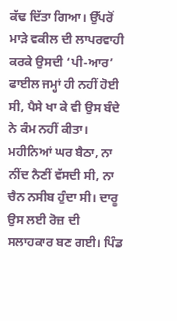ਕੱਢ ਦਿੱਤਾ ਗਿਆ। ਉੱਪਰੋਂ ਮਾੜੇ ਵਕੀਲ ਦੀ ਲਾਪਰਵਾਹੀ ਕਰਕੇ ਉਸਦੀ ‘ਪੀ-ਆਰ’ ਫਾਈਲ ਜਮ੍ਹਾਂ ਹੀ ਨਹੀਂ ਹੋਈ ਸੀ, ਪੈਸੇ ਖਾ ਕੇ ਵੀ ਉਸ ਬੰਦੇ ਨੇ ਕੰਮ ਨਹੀਂ ਕੀਤਾ।
ਮਹੀਨਿਆਂ ਘਰ ਬੈਠਾ, ਨਾ ਨੀਂਦ ਨੈਣੀਂ ਵੱਸਦੀ ਸੀ, ਨਾ ਚੈਨ ਨਸੀਬ ਹੁੰਦਾ ਸੀ। ਦਾਰੂ ਉਸ ਲਈ ਰੋਜ਼ ਦੀ ਸਲਾਹਕਾਰ ਬਣ ਗਈ। ਪਿੰਡ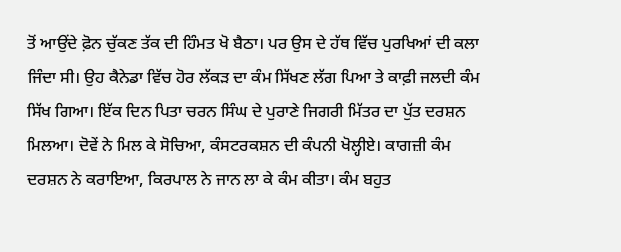ਤੋਂ ਆਉਂਦੇ ਫ਼ੋਨ ਚੁੱਕਣ ਤੱਕ ਦੀ ਹਿੰਮਤ ਖੋ ਬੈਠਾ। ਪਰ ਉਸ ਦੇ ਹੱਥ ਵਿੱਚ ਪੁਰਖਿਆਂ ਦੀ ਕਲਾ ਜਿੰਦਾ ਸੀ। ਉਹ ਕੈਨੇਡਾ ਵਿੱਚ ਹੋਰ ਲੱਕੜ ਦਾ ਕੰਮ ਸਿੱਖਣ ਲੱਗ ਪਿਆ ਤੇ ਕਾਫ਼ੀ ਜਲਦੀ ਕੰਮ ਸਿੱਖ ਗਿਆ। ਇੱਕ ਦਿਨ ਪਿਤਾ ਚਰਨ ਸਿੰਘ ਦੇ ਪੁਰਾਣੇ ਜਿਗਰੀ ਮਿੱਤਰ ਦਾ ਪੁੱਤ ਦਰਸ਼ਨ ਮਿਲਆ। ਦੋਵੇਂ ਨੇ ਮਿਲ ਕੇ ਸੋਚਿਆ, ਕੰਸਟਰਕਸ਼ਨ ਦੀ ਕੰਪਨੀ ਖੋਲ੍ਹੀਏ। ਕਾਗਜ਼ੀ ਕੰਮ ਦਰਸ਼ਨ ਨੇ ਕਰਾਇਆ, ਕਿਰਪਾਲ ਨੇ ਜਾਨ ਲਾ ਕੇ ਕੰਮ ਕੀਤਾ। ਕੰਮ ਬਹੁਤ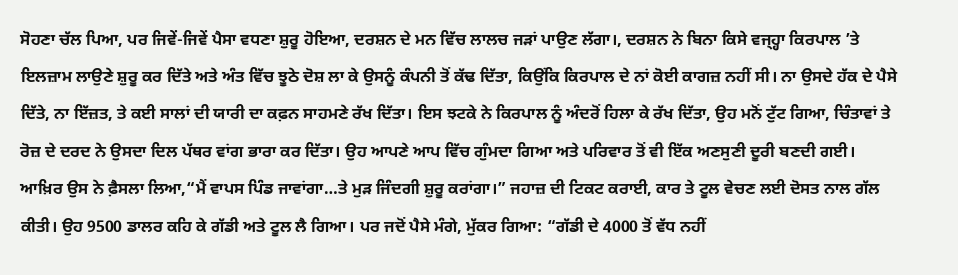ਸੋਹਣਾ ਚੱਲ ਪਿਆ, ਪਰ ਜਿਵੇਂ-ਜਿਵੇਂ ਪੈਸਾ ਵਧਣਾ ਸ਼ੁਰੂ ਹੋਇਆ, ਦਰਸ਼ਨ ਦੇ ਮਨ ਵਿੱਚ ਲਾਲਚ ਜੜਾਂ ਪਾਉਣ ਲੱਗਾ।, ਦਰਸ਼ਨ ਨੇ ਬਿਨਾ ਕਿਸੇ ਵਜ੍ਹ੍ਹਾ ਕਿਰਪਾਲ ’ਤੇ ਇਲਜ਼ਾਮ ਲਾਉਣੇ ਸ਼ੁਰੂ ਕਰ ਦਿੱਤੇ ਅਤੇ ਅੰਤ ਵਿੱਚ ਝੂਠੇ ਦੋਸ਼ ਲਾ ਕੇ ਉਸਨੂੰ ਕੰਪਨੀ ਤੋਂ ਕੱਢ ਦਿੱਤਾ, ਕਿਉਂਕਿ ਕਿਰਪਾਲ ਦੇ ਨਾਂ ਕੋਈ ਕਾਗਜ਼ ਨਹੀਂ ਸੀ। ਨਾ ਉਸਦੇ ਹੱਕ ਦੇ ਪੈਸੇ ਦਿੱਤੇ, ਨਾ ਇੱਜ਼ਤ, ਤੇ ਕਈ ਸਾਲਾਂ ਦੀ ਯਾਰੀ ਦਾ ਕਫ਼ਨ ਸਾਹਮਣੇ ਰੱਖ ਦਿੱਤਾ। ਇਸ ਝਟਕੇ ਨੇ ਕਿਰਪਾਲ ਨੂੰ ਅੰਦਰੋਂ ਹਿਲਾ ਕੇ ਰੱਖ ਦਿੱਤਾ, ਉਹ ਮਨੋਂ ਟੁੱਟ ਗਿਆ, ਚਿੰਤਾਵਾਂ ਤੇ ਰੋਜ਼ ਦੇ ਦਰਦ ਨੇ ਉਸਦਾ ਦਿਲ ਪੱਥਰ ਵਾਂਗ ਭਾਰਾ ਕਰ ਦਿੱਤਾ। ਉਹ ਆਪਣੇ ਆਪ ਵਿੱਚ ਗੁੰਮਦਾ ਗਿਆ ਅਤੇ ਪਰਿਵਾਰ ਤੋਂ ਵੀ ਇੱਕ ਅਣਸੁਣੀ ਦੂਰੀ ਬਣਦੀ ਗਈ। ਆਖ਼ਿਰ ਉਸ ਨੇ ਫ਼ੈਸਲਾ ਲਿਆ,“ਮੈਂ ਵਾਪਸ ਪਿੰਡ ਜਾਵਾਂਗਾ…ਤੇ ਮੁੜ ਜਿੰਦਗੀ ਸ਼ੁਰੂ ਕਰਾਂਗਾ।” ਜਹਾਜ਼ ਦੀ ਟਿਕਟ ਕਰਾਈ, ਕਾਰ ਤੇ ਟੂਲ ਵੇਚਣ ਲਈ ਦੋਸਤ ਨਾਲ ਗੱਲ ਕੀਤੀ। ਉਹ 9500 ਡਾਲਰ ਕਹਿ ਕੇ ਗੱਡੀ ਅਤੇ ਟੂਲ ਲੈ ਗਿਆ। ਪਰ ਜਦੋਂ ਪੈਸੇ ਮੰਗੇ, ਮੁੱਕਰ ਗਿਆ: “ਗੱਡੀ ਦੇ 4000 ਤੋਂ ਵੱਧ ਨਹੀਂ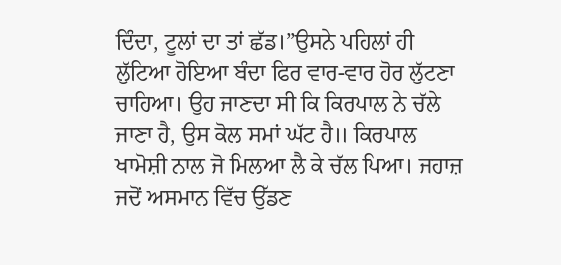ਦਿੰਦਾ, ਟੂਲਾਂ ਦਾ ਤਾਂ ਛੱਡ।”ਉਸਨੇ ਪਹਿਲਾਂ ਹੀ ਲੁੱਟਿਆ ਹੋਇਆ ਬੰਦਾ ਫਿਰ ਵਾਰ-ਵਾਰ ਹੋਰ ਲੁੱਟਣਾ ਚਾਹਿਆ। ਉਹ ਜਾਣਦਾ ਸੀ ਕਿ ਕਿਰਪਾਲ ਨੇ ਚੱਲੇ ਜਾਣਾ ਹੈ, ਉਸ ਕੋਲ ਸਮਾਂ ਘੱਟ ਹੈ॥ ਕਿਰਪਾਲ ਖਾਮੋਸ਼ੀ ਨਾਲ ਜੋ ਮਿਲਆ ਲੈ ਕੇ ਚੱਲ ਪਿਆ। ਜਹਾਜ਼ ਜਦੋਂ ਅਸਮਾਨ ਵਿੱਚ ਉੱਡਣ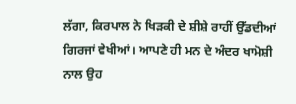ਲੱਗਾ, ਕਿਰਪਾਲ ਨੇ ਖਿੜਕੀ ਦੇ ਸ਼ੀਸ਼ੇ ਰਾਹੀਂ ਉੱਡਦੀਆਂ ਗਿਰਜਾਂ ਵੇਖੀਆਂ। ਆਪਣੇ ਹੀ ਮਨ ਦੇ ਅੰਦਰ ਖਾਮੋਸ਼ੀ ਨਾਲ ਉਹ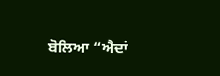ਬੋਲਿਆ “ਐਦਾਂ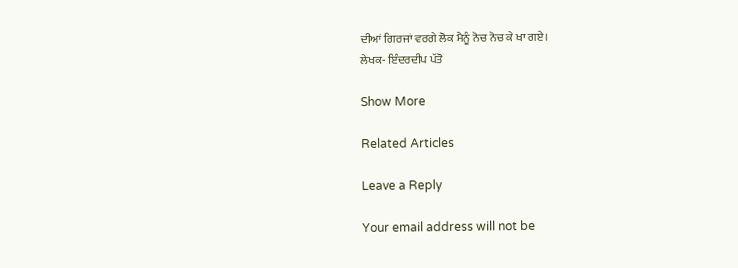ਦੀਆਂ ਗਿਰਜਾਂ ਵਰਗੇ ਲੋਕ ਮੈਨੂੰ ਨੋਚ ਨੋਚ ਕੇ ਖਾ ਗਏ।
ਲੇਖਕ- ਇੰਦਰਦੀਪ ਪੱਤੋ

Show More

Related Articles

Leave a Reply

Your email address will not be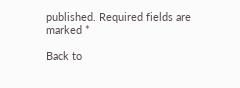published. Required fields are marked *

Back to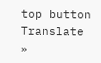top button
Translate »